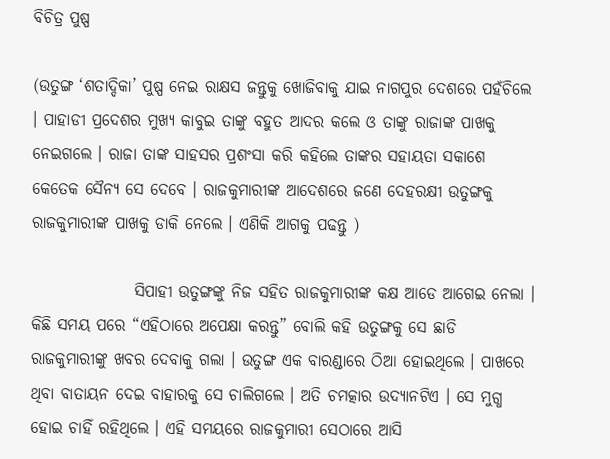ବିଚିତ୍ର ପୁଷ୍ପ

(ଉତୁଙ୍ଗ ‘ଶତାଦ୍ଦିକା’ ପୁଷ୍ପ ନେଇ ରାକ୍ଷସ ଜନ୍ତୁକୁ ଖୋଜିବାକୁ ଯାଇ ନାଗପୁର ଦେଶରେ ପହଁଚିଲେ । ପାହାଡୀ ପ୍ରଦେଶର ମୁଖ୍ୟ କାବୁଇ ତାଙ୍କୁ ବହୁତ ଆଦର କଲେ ଓ ତାଙ୍କୁ ରାଜାଙ୍କ ପାଖକୁ ନେଇଗଲେ । ରାଜା ତାଙ୍କ ସାହସର ପ୍ରଶଂସା କରି କହିଲେ ତାଙ୍କର ସହାୟତା ସକାଶେ କେତେକ ସୈନ୍ୟ ସେ ଦେବେ । ରାଜକୁମାରୀଙ୍କ ଆଦେଶରେ ଜଣେ ଦେହରକ୍ଷୀ ଉତୁଙ୍ଗକୁ ରାଜକୁମାରୀଙ୍କ ପାଖକୁ ଡାକି ନେଲେ । ଏଣିକି ଆଗକୁ ପଢନ୍ତୁ )

                ସିପାହୀ ଉତୁଙ୍ଗଙ୍କୁ ନିଜ ସହିତ ରାଜକୁମାରୀଙ୍କ କକ୍ଷ ଆଡେ ଆଗେଇ ନେଲା । କିଛି ସମୟ ପରେ “ଏହିଠାରେ ଅପେକ୍ଷା କରନ୍ତୁ” ବୋଲି କହି ଉତୁଙ୍ଗକୁ ସେ ଛାଡି ରାଜକୁମାରୀଙ୍କୁ ଖବର ଦେବାକୁ ଗଲା । ଉତୁଙ୍ଗ ଏକ ବାରଣ୍ଡାରେ ଠିଆ ହୋଇଥିଲେ । ପାଖରେ ଥିବା ବାତାୟନ ଦେଇ ବାହାରକୁ ସେ ଚାଲିଗଲେ । ଅତି ଚମତ୍କାର ଉଦ୍ୟାନଟିଏ । ସେ ମୁଗ୍ଧ ହୋଇ ଚାହିଁ ରହିଥିଲେ । ଏହି ସମୟରେ ରାଜକୁମାରୀ ସେଠାରେ ଆସି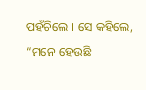ପହଁଚିଲେ । ସେ କହିଲେ, “ମନେ ହେଉଛି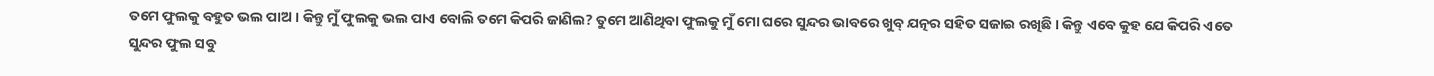ତମେ ଫୁଲକୁ ବହୁତ ଭଲ ପାଅ । କିନ୍ତୁ ମୁଁ ଫୁଲକୁ ଭଲ ପାଏ ବୋଲି ତମେ କିପରି ଜାଣିଲ? ତୁମେ ଆଣିଥିବା ଫୁଲକୁ ମୁଁ ମୋ ଘରେ ସୁନ୍ଦର ଭାବରେ ଖୁବ୍ ଯତ୍ନର ସହିତ ସଜାଇ ରଖିଛି । କିନ୍ତୁ ଏବେ କୁହ ଯେ କିପରି ଏତେ ସୁନ୍ଦର ଫୁଲ ସବୁ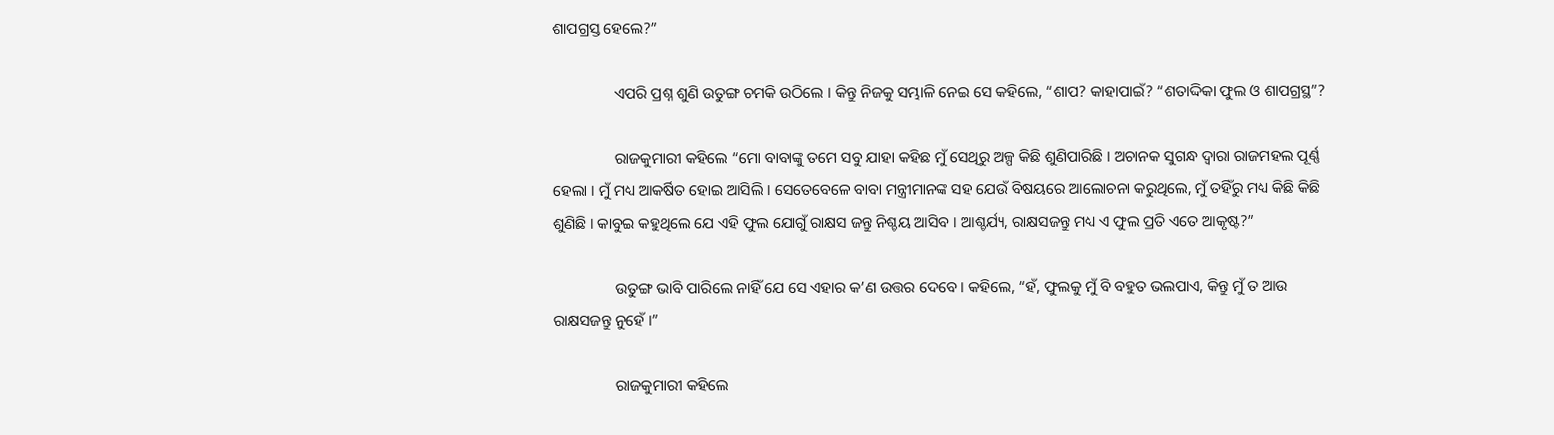ଶାପଗ୍ରସ୍ତ ହେଲେ?”

                ଏପରି ପ୍ରଶ୍ନ ଶୁଣି ଉତୁଙ୍ଗ ଚମକି ଉଠିଲେ । କିନ୍ତୁ ନିଜକୁ ସମ୍ଭାଳି ନେଇ ସେ କହିଲେ, “ଶାପ? କାହାପାଇଁ? “ଶତାଦ୍ଦିକା ଫୁଲ ଓ ଶାପଗ୍ରସ୍ଥ”?

                ରାଜକୁମାରୀ କହିଲେ “ମୋ ବାବାଙ୍କୁ ତମେ ସବୁ ଯାହା କହିଛ ମୁଁ ସେଥିରୁ ଅଳ୍ପ କିଛି ଶୁଣିପାରିଛି । ଅଚାନକ ସୁଗନ୍ଧ ଦ୍ୱାରା ରାଜମହଲ ପୂର୍ଣ୍ଣ ହେଲା । ମୁଁ ମଧ୍ୟ ଆକର୍ଷିତ ହୋଇ ଆସିଲି । ସେତେବେଳେ ବାବା ମନ୍ତ୍ରୀମାନଙ୍କ ସହ ଯେଉଁ ବିଷୟରେ ଆଲୋଚନା କରୁଥିଲେ, ମୁଁ ତହିଁରୁ ମଧ୍ୟ କିଛି କିଛି ଶୁଣିଛି । କାବୁଇ କହୁଥିଲେ ଯେ ଏହି ଫୁଲ ଯୋଗୁଁ ରାକ୍ଷସ ଜନ୍ତୁ ନିଶ୍ଚୟ ଆସିବ । ଆଶ୍ଚର୍ଯ୍ୟ, ରାକ୍ଷସଜନ୍ତୁ ମଧ୍ୟ ଏ ଫୁଲ ପ୍ରତି ଏତେ ଆକୃଷ୍ଟ?”

                ଉତୁଙ୍ଗ ଭାବି ପାରିଲେ ନାହିଁ ଯେ ସେ ଏହାର କ’ଣ ଉତ୍ତର ଦେବେ । କହିଲେ, “ହଁ, ଫୁଲକୁ ମୁଁ ବି ବହୁତ ଭଲପାଏ, କିନ୍ତୁ ମୁଁ ତ ଆଉ ରାକ୍ଷସଜନ୍ତୁ ନୁହେଁ ।”

                ରାଜକୁମାରୀ କହିଲେ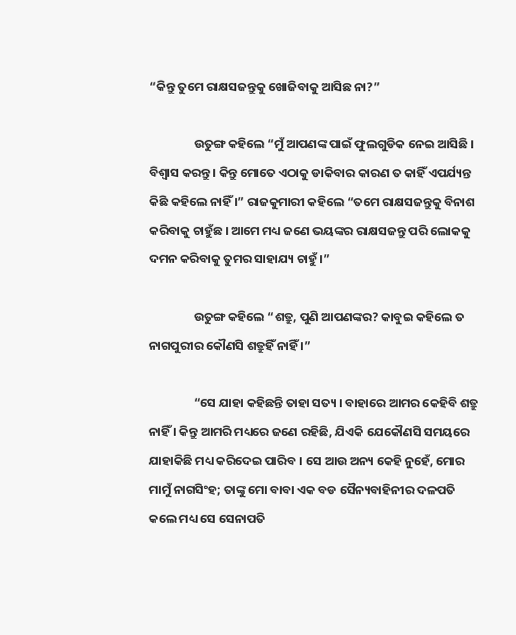“କିନ୍ତୁ ତୁମେ ରାକ୍ଷସଜନ୍ତୁକୁ ଖୋଜିବାକୁ ଆସିଛ ନା?”

                ଉତୁଙ୍ଗ କହିଲେ “ମୁଁ ଆପଣଙ୍କ ପାଇଁ ଫୁଲଗୁଡିକ ନେଇ ଆସିଛି । ବିଶ୍ୱାସ କରନ୍ତୁ । କିନ୍ତୁ ମୋତେ ଏଠାକୁ ଡାକିବାର କାରଣ ତ କାହିଁ ଏପର୍ଯ୍ୟନ୍ତ କିଛି କହିଲେ ନାହିଁ ।” ରାଜକୁମାରୀ କହିଲେ “ତମେ ରାକ୍ଷସଜନ୍ତୁକୁ ବିନାଶ କରିବାକୁ ଚାହୁଁଛ । ଆମେ ମଧ୍ୟ ଜଣେ ଭୟଙ୍କର ରାକ୍ଷସଜନ୍ତୁ ପରି ଲୋକକୁ ଦମନ କରିବାକୁ ତୁମର ସାହାଯ୍ୟ ଚାହୁଁ ।”

                ଉତୁଙ୍ଗ କହିଲେ “ଶତ୍ରୁ, ପୁଣି ଆପଣଙ୍କର? କାବୁଇ କହିଲେ ତ ନାଗପୁରୀର କୌଣସି ଶତ୍ରୁହିଁ ନାହିଁ ।”

                “ସେ ଯାହା କହିଛନ୍ତି ତାହା ସତ୍ୟ । ବାହାରେ ଆମର କେହିବି ଶତ୍ରୁ ନାହିଁ । କିନ୍ତୁ ଆମରି ମଧ୍ୟରେ ଜଣେ ରହିଛି, ଯିଏକି ଯେକୌଣସି ସମୟରେ ଯାହାକିଛି ମଧ୍ୟ କରିଦେଇ ପାରିବ । ସେ ଆଉ ଅନ୍ୟ କେହି ନୁହେଁ, ମୋର ମାମୁଁ ନାଗସିଂହ; ତାଙ୍କୁ ମୋ ବାବା ଏକ ବଡ ସୈନ୍ୟବାହିନୀର ଦଳପତି କଲେ ମଧ୍ୟ ସେ ସେନାପତି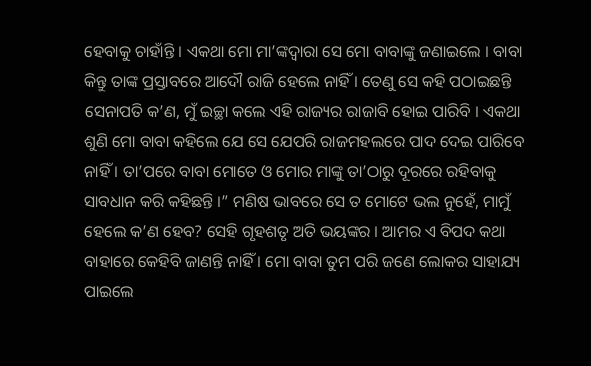ହେବାକୁ ଚାହାଁନ୍ତି । ଏକଥା ମୋ ମା’ଙ୍କଦ୍ୱାରା ସେ ମୋ ବାବାଙ୍କୁ ଜଣାଇଲେ । ବାବା କିନ୍ତୁ ତାଙ୍କ ପ୍ରସ୍ତାବରେ ଆଦୌ ରାଜି ହେଲେ ନାହିଁ । ତେଣୁ ସେ କହି ପଠାଇଛନ୍ତି ସେନାପତି କ’ଣ, ମୁଁ ଇଚ୍ଛା କଲେ ଏହି ରାଜ୍ୟର ରାଜାବି ହୋଇ ପାରିବି । ଏକଥା ଶୁଣି ମୋ ବାବା କହିଲେ ଯେ ସେ ଯେପରି ରାଜମହଲରେ ପାଦ ଦେଇ ପାରିବେ ନାହିଁ । ତା’ପରେ ବାବା ମୋତେ ଓ ମୋର ମାଙ୍କୁ ତା’ଠାରୁ ଦୂରରେ ରହିବାକୁ ସାବଧାନ କରି କହିଛନ୍ତି ।” ମଣିଷ ଭାବରେ ସେ ତ ମୋଟେ ଭଲ ନୁହେଁ, ମାମୁଁ ହେଲେ କ’ଣ ହେବ? ସେହି ଗୃହଶତୃ ଅତି ଭୟଙ୍କର । ଆମର ଏ ବିପଦ କଥା ବାହାରେ କେହିବି ଜାଣନ୍ତି ନାହିଁ । ମୋ ବାବା ତୁମ ପରି ଜଣେ ଲୋକର ସାହାଯ୍ୟ ପାଇଲେ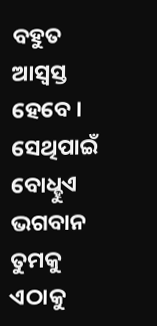ବହୁତ ଆସ୍ୱସ୍ତ ହେବେ । ସେଥିପାଇଁ ବୋଧ୍ହୁଏ ଭଗବାନ ତୁମକୁ ଏଠାକୁ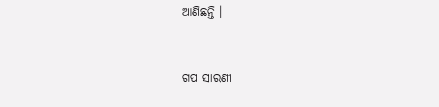ଆଣିଛନ୍ତି ।


ଗପ ସାରଣୀ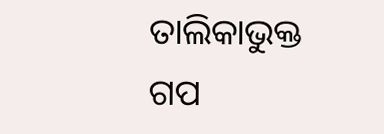ତାଲିକାଭୁକ୍ତ ଗପ